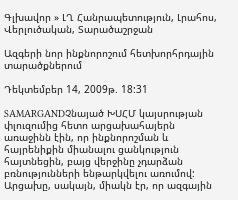Գլխավոր » ԼՂ Հանրապետություն, Լրահոս, Վերլուծական, Տարածաշրջան

Ազգերի նոր ինքնորոշում հետխորհրդային տարածքներում

Դեկտեմբեր 14, 2009թ. 18:31

SAMARGANDՉնայած ԽՍՀՄ կայսրության փլուզումից հետո արցախահայերն առաջինն էին, որ ինքնորոշման և հայրենիքին միանալու ցանկություն հայտնեցին, բայց վերջինը չդարձան բռնությունների ենթարկվելու առումով: Արցախը, սակայն, միակն էր, որ ազգային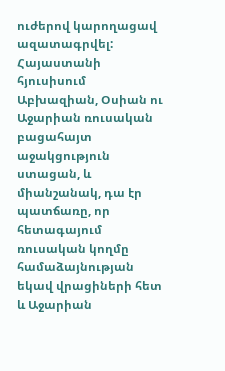ուժերով կարողացավ ազատագրվել: Հայաստանի հյուսիսում Աբխազիան, Օսիան ու Աջարիան ռուսական բացահայտ աջակցություն ստացան, և միանշանակ, դա էր պատճառը, որ հետագայում ռուսական կողմը համաձայնության եկավ վրացիների հետ և Աջարիան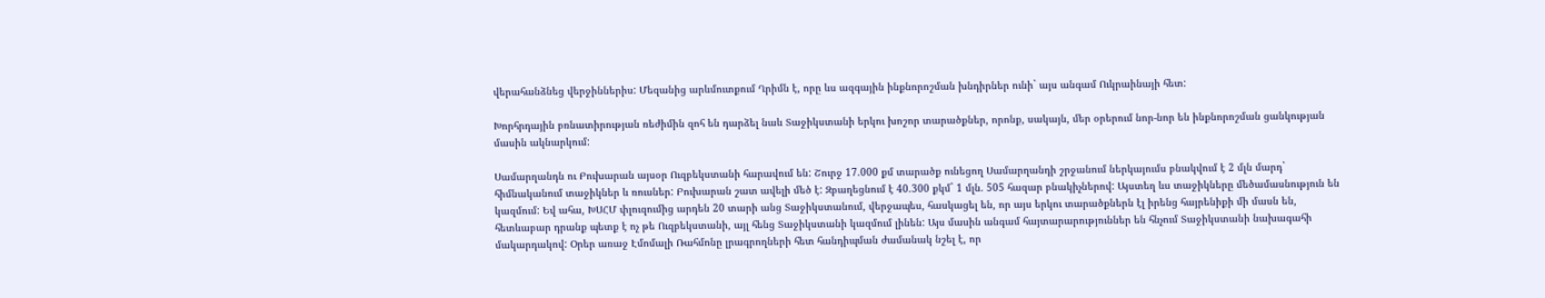վերահանձնեց վերջիններիս: Մեզանից արևմուտքում Ղրիմն է, որը ևս ազգային ինքնորոշման խնդիրներ ունի` այս անգամ Ուկրաինայի հետ:

Խորհրդային բռնատիրության ռեժիմին զոհ են դարձել նաև Տաջիկստանի երկու խոշոր տարածքներ, որոնք, սակայն, մեր օրերում նոր-նոր են ինքնորոշման ցանկության մասին ակնարկում:

Սամարղանդն ու Բուխարան այսօր Ուզբեկստանի հարավում են: Շուրջ 17.000 քմ տարածք ունեցող Սամարղանդի շրջանում ներկայումս բնակվում է 2 մլն մարդ` հիմնականում տաջիկներ և ռուսներ: Բուխարան շատ ավելի մեծ է: Զբաղեցնում է 40.300 քկմ` 1 մլն. 505 հազար բնակիչներով: Այստեղ ևս տաջիկները մեծամասնություն են կազմում: Եվ ահա, ԽՍՀՄ փլուզումից արդեն 20 տարի անց Տաջիկստանում, վերջապես, հասկացել են, որ այս երկու տարածքներն էլ իրենց հայրենիքի մի մասն են, հետևաբար դրանք պետք է ոչ թե Ուզբեկստանի, այլ հենց Տաջիկստանի կազմում լինեն: Այս մասին անգամ հայտարարություններ են հնչում Տաջիկստանի նախագահի մակարդակով: Օրեր առաջ Էմոմալի Ռահմոնը լրագրողների հետ հանդիպման ժամանակ նշել է, որ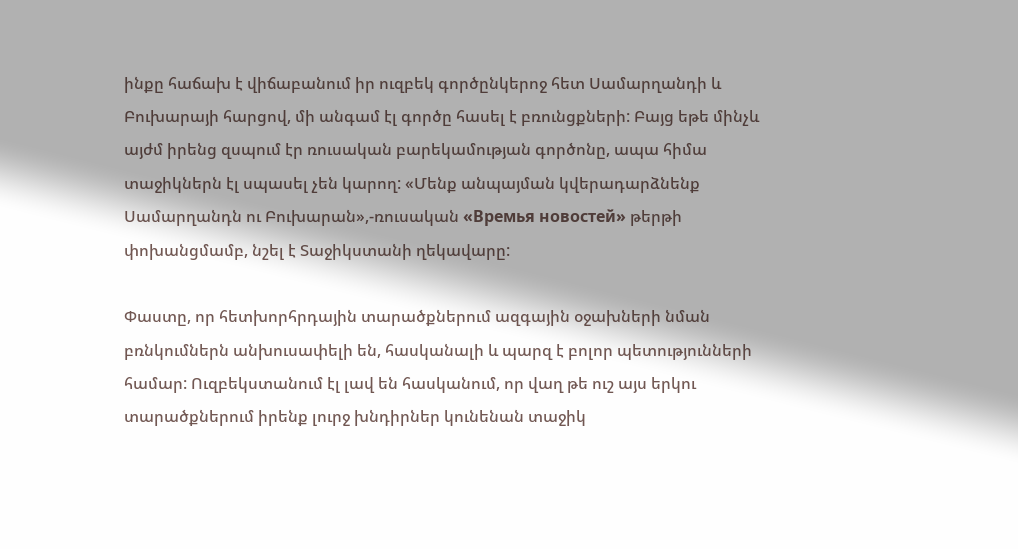ինքը հաճախ է վիճաբանում իր ուզբեկ գործընկերոջ հետ Սամարղանդի և Բուխարայի հարցով, մի անգամ էլ գործը հասել է բռունցքների: Բայց եթե մինչև այժմ իրենց զսպում էր ռուսական բարեկամության գործոնը, ապա հիմա տաջիկներն էլ սպասել չեն կարող: «Մենք անպայման կվերադարձնենք Սամարղանդն ու Բուխարան»,-ռուսական «Времья новостей» թերթի փոխանցմամբ, նշել է Տաջիկստանի ղեկավարը:

Փաստը, որ հետխորհրդային տարածքներում ազգային օջախների նման բռնկումներն անխուսափելի են, հասկանալի և պարզ է բոլոր պետությունների համար: Ուզբեկստանում էլ լավ են հասկանում, որ վաղ թե ուշ այս երկու տարածքներում իրենք լուրջ խնդիրներ կունենան տաջիկ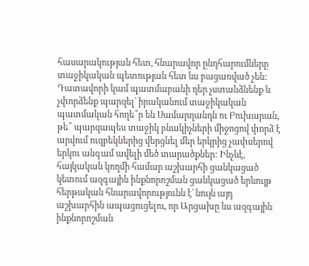հասարակության հետ, հնարավոր ընդհարումները տաջիկական պետության հետ ևս բացառված չեն: Դատավորի կամ պատմաբանի դեր չստանձնենք և չփորձենք պարզել` իրականում տաջիկական պատմական հողե՞ր են Սամարղանդն ու Բուխարան, թե՞ պարզապես տաջիկ բնակիչների միջոցով փորձ է արվում ուզբեկներից վերցնել մեր երկրից չափսերով երկու անգամ ավելի մեծ տարածքներ: Ինչևէ, հայկական կողմի համար աշխարհի ցանկացած կետում ազգային ինքնորոշման ցանկացած երևույթ հերթական հնարավորությունն է` նույն այդ աշխարհին ապացուցելու, որ Արցախը ևս ազգային ինքնորոշման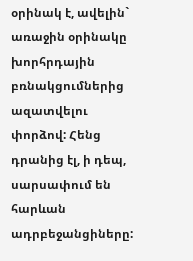օրինակ է, ավելին` առաջին օրինակը խորհրդային բռնակցումներից ազատվելու փորձով: Հենց դրանից էլ, ի դեպ, սարսափում են հարևան ադրբեջանցիները: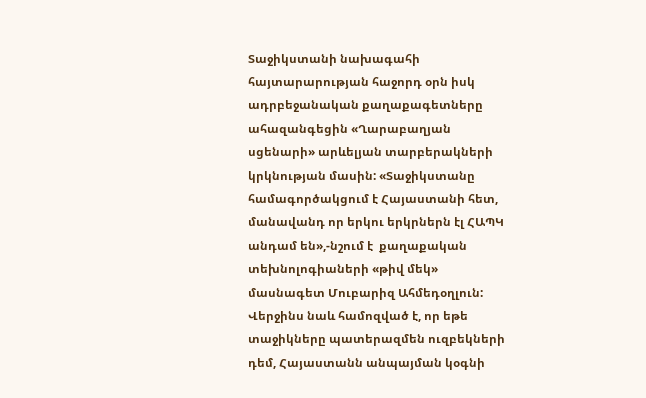Տաջիկստանի նախագահի հայտարարության հաջորդ օրն իսկ ադրբեջանական քաղաքագետները ահազանգեցին «Ղարաբաղյան սցենարի» արևելյան տարբերակների կրկնության մասին: «Տաջիկստանը համագործակցում է Հայաստանի հետ, մանավանդ որ երկու երկրներն էլ ՀԱՊԿ անդամ են»,-նշում է  քաղաքական տեխնոլոգիաների «թիվ մեկ» մասնագետ Մուբարիզ Ահմեդօղլուն:  Վերջինս նաև համոզված է, որ եթե տաջիկները պատերազմեն ուզբեկների դեմ, Հայաստանն անպայման կօգնի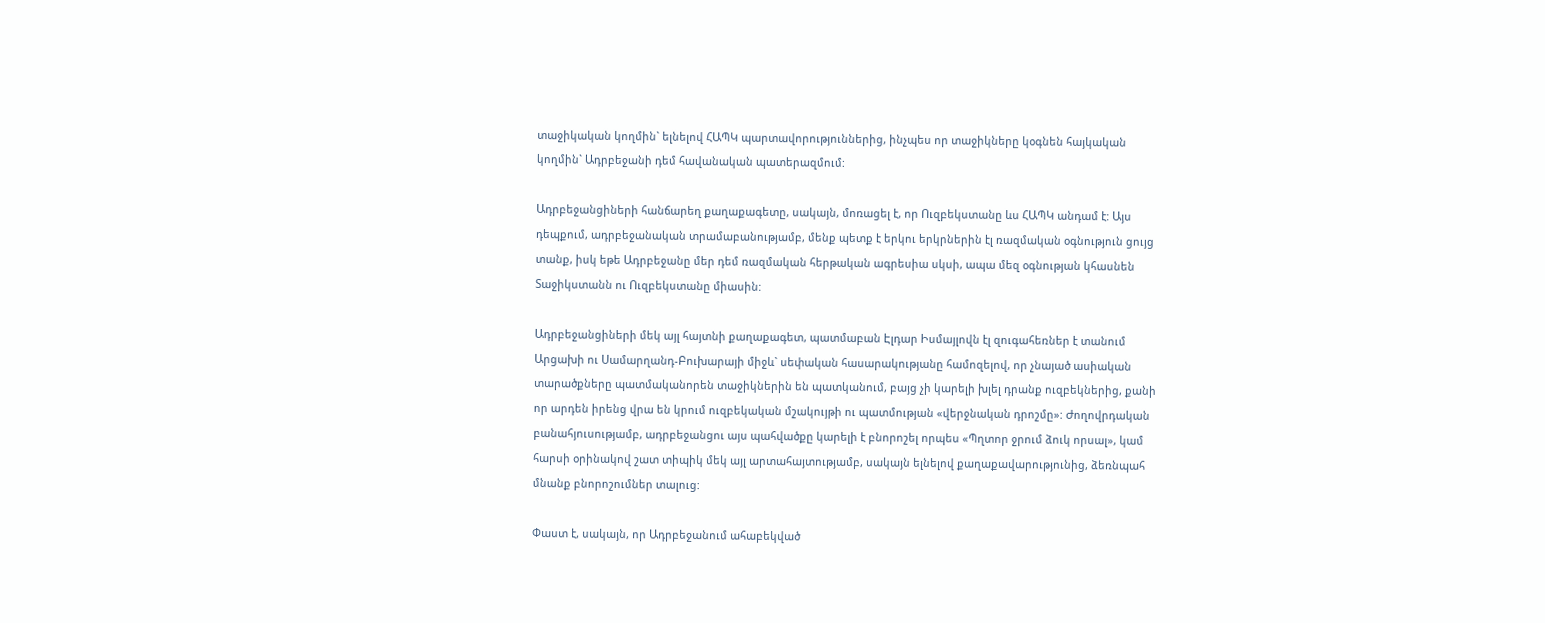տաջիկական կողմին` ելնելով ՀԱՊԿ պարտավորություններից, ինչպես որ տաջիկները կօգնեն հայկական կողմին` Ադրբեջանի դեմ հավանական պատերազմում:

Ադրբեջանցիների հանճարեղ քաղաքագետը, սակայն, մոռացել է, որ Ուզբեկստանը ևս ՀԱՊԿ անդամ է: Այս դեպքում, ադրբեջանական տրամաբանությամբ, մենք պետք է երկու երկրներին էլ ռազմական օգնություն ցույց տանք, իսկ եթե Ադրբեջանը մեր դեմ ռազմական հերթական ագրեսիա սկսի, ապա մեզ օգնության կհասնեն Տաջիկստանն ու Ուզբեկստանը միասին:

Ադրբեջանցիների մեկ այլ հայտնի քաղաքագետ, պատմաբան Էլդար Իսմայլովն էլ զուգահեռներ է տանում Արցախի ու Սամարղանդ-Բուխարայի միջև` սեփական հասարակությանը համոզելով, որ չնայած ասիական տարածքները պատմականորեն տաջիկներին են պատկանում, բայց չի կարելի խլել դրանք ուզբեկներից, քանի որ արդեն իրենց վրա են կրում ուզբեկական մշակույթի ու պատմության «վերջնական դրոշմը»: Ժողովրդական բանահյուսությամբ, ադրբեջանցու այս պահվածքը կարելի է բնորոշել որպես «Պղտոր ջրում ձուկ որսալ», կամ հարսի օրինակով շատ տիպիկ մեկ այլ արտահայտությամբ, սակայն ելնելով քաղաքավարությունից, ձեռնպահ մնանք բնորոշումներ տալուց:

Փաստ է, սակայն, որ Ադրբեջանում ահաբեկված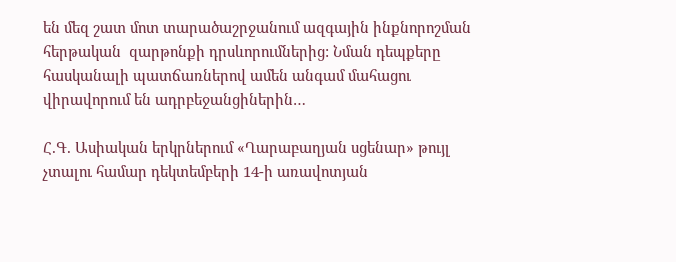են մեզ շատ մոտ տարածաշրջանում ազգային ինքնորոշման հերթական  զարթոնքի դրսևորումներից: Նման դեպքերը հասկանալի պատճառներով ամեն անգամ մահացու վիրավորում են ադրբեջանցիներին…

Հ.Գ. Ասիական երկրներում «Ղարաբաղյան սցենար» թույլ չտալու համար դեկտեմբերի 14-ի առավոտյան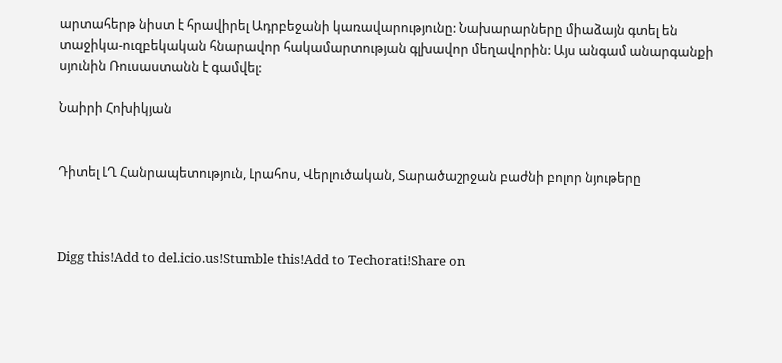արտահերթ նիստ է հրավիրել Ադրբեջանի կառավարությունը: Նախարարները միաձայն գտել են տաջիկա-ուզբեկական հնարավոր հակամարտության գլխավոր մեղավորին: Այս անգամ անարգանքի սյունին Ռուսաստանն է գամվել:

Նաիրի Հոխիկյան


Դիտել ԼՂ Հանրապետություն, Լրահոս, Վերլուծական, Տարածաշրջան բաժնի բոլոր նյութերը



Digg this!Add to del.icio.us!Stumble this!Add to Techorati!Share on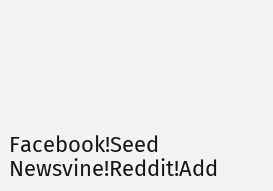Facebook!Seed Newsvine!Reddit!Add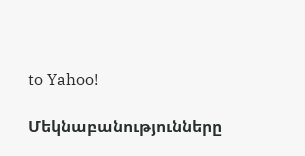to Yahoo!

Մեկնաբանությունները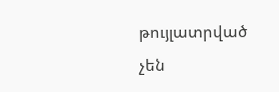թույլատրված չեն